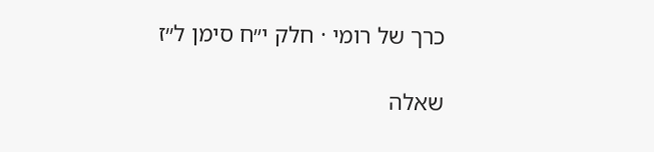כרך של רומי · חלק י״ח סימן ל״ז

שאלה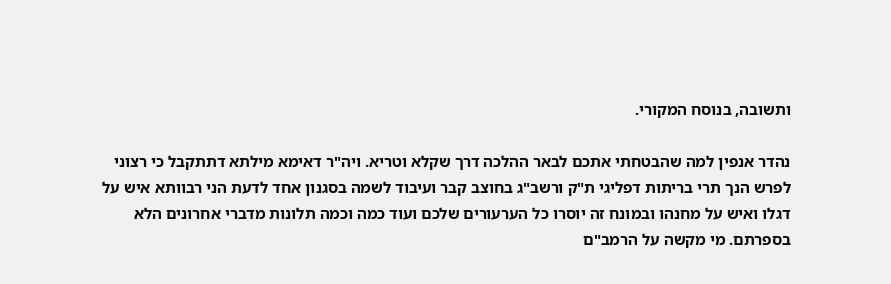ותשובה, בנוסח המקורי.

נהדר אנפין למה שהבטחתי אתכם לבאר ההלכה דרך שקלא וטריא. ויה"ר דאימא מילתא דתתקבל כי רצוני לפרש הנך תרי בריתות דפליגי ת"ק ורשב"ג בחוצב קבר ועיבוד לשמה בסגנון אחד לדעת הני רבוותא איש על דגלו ואיש על מחנהו ובמונח זה יוסרו כל הערעורים שלכם ועוד כמה וכמה תלונות מדברי אחרונים הלא בספרתם. מי מקשה על הרמב"ם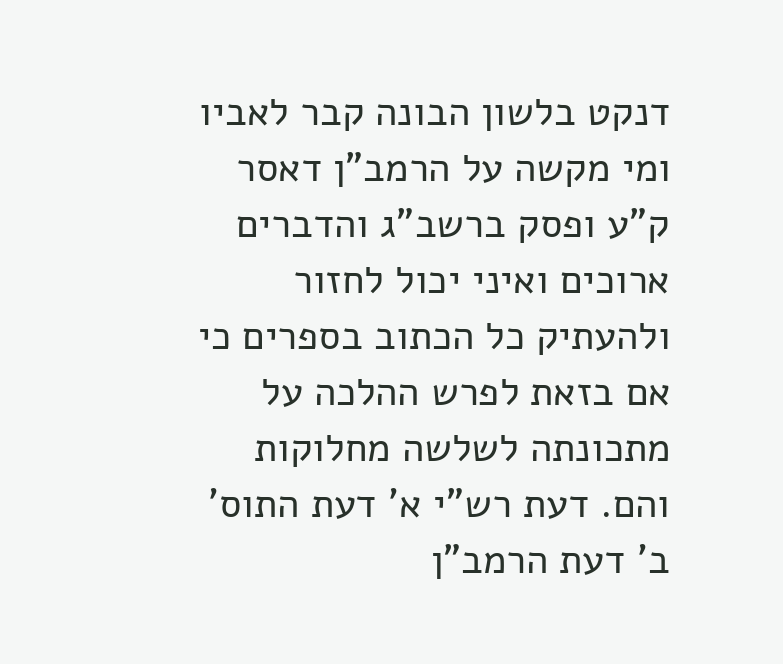דנקט בלשון הבונה קבר לאביו ומי מקשה על הרמב"ן דאסר ק"ע ופסק ברשב"ג והדברים ארוכים ואיני יכול לחזור ולהעתיק כל הכתוב בספרים כי אם בזאת לפרש ההלכה על מתכונתה לשלשה מחלוקות והם. דעת רש"י א' דעת התוס' ב' דעת הרמב"ן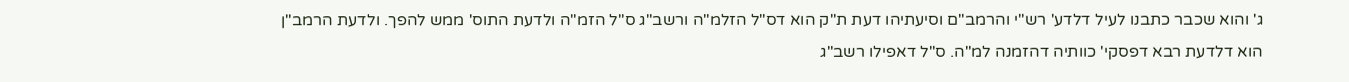ג' והוא שכבר כתבנו לעיל דלדע' רש"י והרמב"ם וסיעתיהו דעת ת"ק הוא דס"ל הזלמ"ה ורשב"ג ס"ל הזמ"ה ולדעת התוס' ממש להפך. ולדעת הרמב"ן הוא דלדעת רבא דפסקי' כוותיה דהזמנה למ"ה. ס"ל דאפילו רשב"ג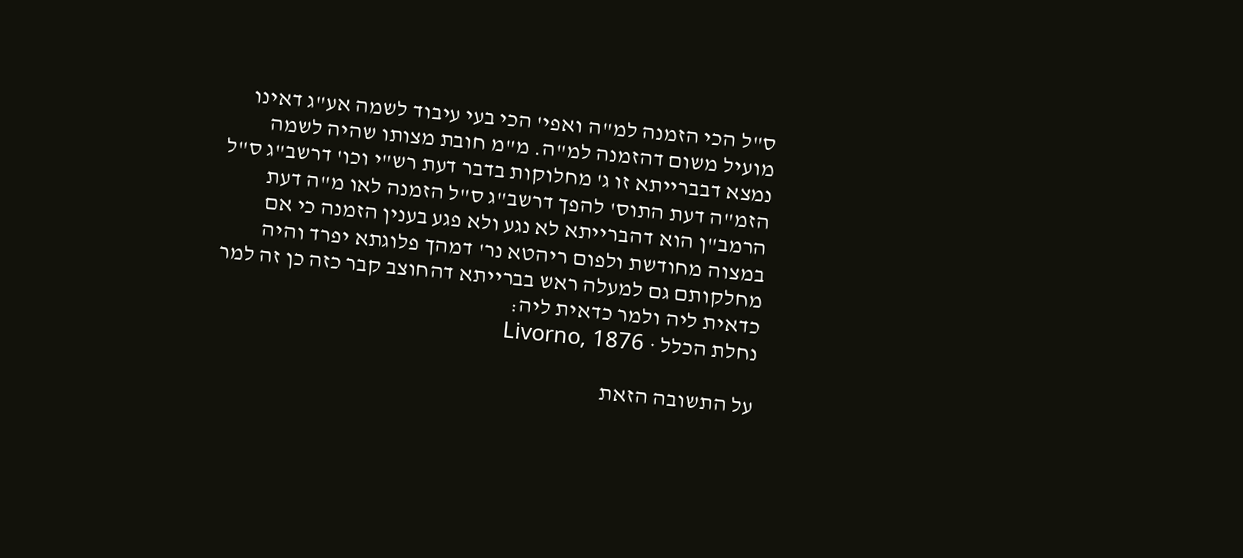ס"ל הכי הזמנה למ"ה ואפי' הכי בעי עיבוד לשמה אע"ג דאינו מועיל משום דהזמנה למ"ה. מ"מ חובת מצותו שהיה לשמה נמצא דבברייתא זו ג' מחלוקות בדבר דעת רש"י וכו' דרשב"ג ס"ל הזמ"ה דעת התוס' להפך דרשב"ג ס"ל הזמנה לאו מ"ה דעת הרמב"ן הוא דהברייתא לא נגע ולא פגע בענין הזמנה כי אם במצוה מחודשת ולפום ריהטא נר' דמהך פלוגתא יפרד והיה מחלקותם גם למעלה ראש בברייתא דהחוצב קבר כזה כן זה למר כדאית ליה ולמר כדאית ליה:
נחלת הכלל · Livorno, 1876

על התשובה הזאת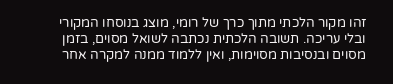זהו מקור הלכתי מתוך כרך של רומי, מוצג בנוסחו המקורי ובלי עריכה. תשובה הלכתית נכתבה לשואל מסוים, בזמן מסוים ובנסיבות מסוימות, ואין ללמוד ממנה למקרה אחר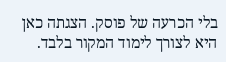בלי הכרעה של פוסק. הצגתה כאן היא לצורך לימוד המקור בלבד.